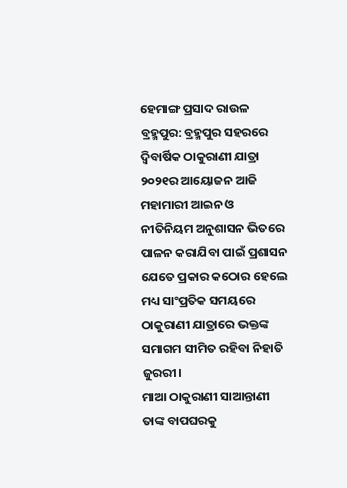ହେମାଙ୍ଗ ପ୍ରସାଦ ରାଉଳ
ବ୍ରହ୍ମପୁର: ବ୍ରହ୍ମପୁର ସହରରେ ଦ୍ୱିବାର୍ଷିକ ଠାକୁରାଣୀ ଯାତ୍ରା ୨୦୨୧ର ଆୟୋଜନ ଆଜି ମହାମାରୀ ଆଇନ ଓ ନୀତିନିୟମ ଅନୁଶାସନ ଭିତରେ ପାଳନ କରାଯିବା ପାଇଁ ପ୍ରଶାସନ ଯେତେ ପ୍ରକାର କଠୋର ହେଲେ ମଧ୍ୟ ସାଂପ୍ରତିକ ସମୟରେ ଠାକୁରାଣୀ ଯାତ୍ରାରେ ଭକ୍ତଙ୍କ ସମାଗମ ସୀମିତ ରହିବା ନିହାତି ଜୁରରୀ।
ମାଆ ଠାକୁରାଣୀ ସାଆନ୍ତାଣୀ ତାଙ୍କ ବାପଘରକୁ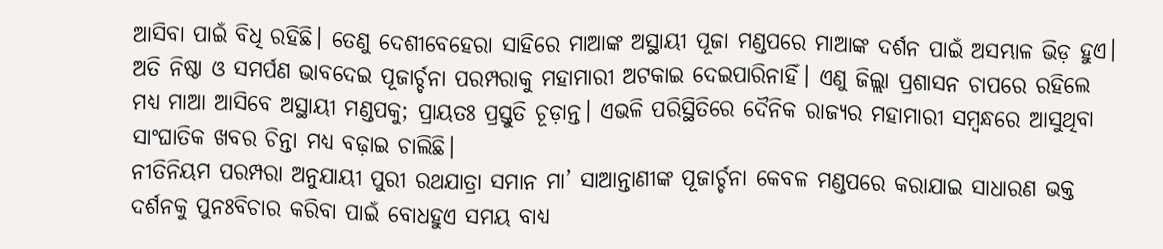ଆସିବା ପାଇଁ ବିଧି ରହିଛି। ତେଣୁ ଦେଶୀବେହେରା ସାହିରେ ମାଆଙ୍କ ଅସ୍ଥାୟୀ ପୂଜା ମଣ୍ଡପରେ ମାଆଙ୍କ ଦର୍ଶନ ପାଇଁ ଅସମ୍ଭାଳ ଭିଡ଼ ହୁଏ। ଅତି ନିଷ୍ଠା ଓ ସମର୍ପଣ ଭାବଦେଇ ପୂଜାର୍ଚ୍ଚନା ପରମ୍ପରାକୁ ମହାମାରୀ ଅଟକାଇ ଦେଇପାରିନାହିଁ। ଏଣୁ ଜିଲ୍ଲା ପ୍ରଶାସନ ଚାପରେ ରହିଲେ ମଧ୍ୟ ମାଆ ଆସିବେ ଅସ୍ଥାୟୀ ମଣ୍ଡପକୁ; ପ୍ରାୟତଃ ପ୍ରସ୍ତୁତି ଚୂଡ଼ାନ୍ତ। ଏଭଳି ପରିସ୍ଥିତିରେ ଦୈନିକ ରାଜ୍ୟର ମହାମାରୀ ସମ୍ବନ୍ଧରେ ଆସୁଥିବା ସାଂଘାତିକ ଖବର ଚିନ୍ତା ମଧ୍ୟ ବଢ଼ାଇ ଚାଲିଛି।
ନୀତିନିୟମ ପରମ୍ପରା ଅନୁଯାୟୀ ପୁରୀ ରଥଯାତ୍ରା ସମାନ ମା’ ସାଆନ୍ତାଣୀଙ୍କ ପୂଜାର୍ଚ୍ଚନା କେବଳ ମଣ୍ଡପରେ କରାଯାଇ ସାଧାରଣ ଭକ୍ତ ଦର୍ଶନକୁ ପୁନଃବିଚାର କରିବା ପାଇଁ ବୋଧହୁଏ ସମୟ ବାଧ୍ୟ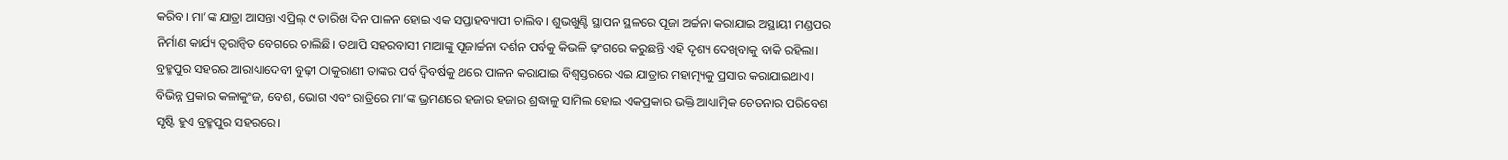କରିବ। ମା’ଙ୍କ ଯାତ୍ରା ଆସନ୍ତା ଏପ୍ରିଲ୍ ୯ ତାରିଖ ଦିନ ପାଳନ ହୋଇ ଏକ ସପ୍ତାହବ୍ୟାପୀ ଚାଲିବ। ଶୁଭଖୁଣ୍ଟି ସ୍ଥାପନ ସ୍ଥଳରେ ପୂଜା ଅର୍ଚ୍ଚନା କରାଯାଇ ଅସ୍ଥାୟୀ ମଣ୍ଡପର ନିର୍ମାଣ କାର୍ଯ୍ୟ ତ୍ୱରାନ୍ୱିତ ବେଗରେ ଚାଲିଛି। ତଥାପି ସହରବାସୀ ମାଆଙ୍କୁ ପୂଜାର୍ଚ୍ଚନା ଦର୍ଶନ ପର୍ବକୁ କିଭଳି ଢ଼ଂଗରେ କରୁଛନ୍ତି ଏହି ଦୃଶ୍ୟ ଦେଖିବାକୁ ବାକି ରହିଲା।
ବ୍ରହ୍ମପୁର ସହରର ଆରାଧ୍ୟାଦେବୀ ବୁଢ଼ୀ ଠାକୁରାଣୀ ତାଙ୍କର ପର୍ବ ଦ୍ୱିବର୍ଷକୁ ଥରେ ପାଳନ କରାଯାଇ ବିଶ୍ୱସ୍ତରରେ ଏଇ ଯାତ୍ରାର ମହାତ୍ମ୍ୟକୁ ପ୍ରସାର କରାଯାଇଥାଏ। ବିଭିନ୍ନ ପ୍ରକାର କଳାକୁଂଜ, ବେଶ, ଭୋଗ ଏବଂ ରାତ୍ରିରେ ମା’ଙ୍କ ଭ୍ରମଣରେ ହଜାର ହଜାର ଶ୍ରଦ୍ଧାଳୁ ସାମିଲ ହୋଇ ଏକପ୍ରକାର ଭକ୍ତି ଆଧ୍ୟାତ୍ମିକ ଚେତନାର ପରିବେଶ ସୃଷ୍ଟି ହୁଏ ବ୍ରହ୍ମପୁର ସହରରେ।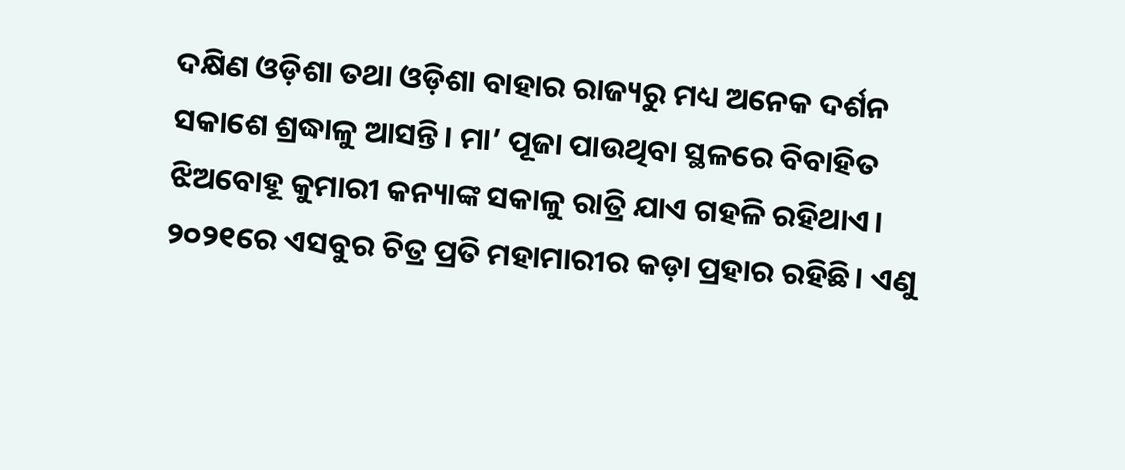ଦକ୍ଷିଣ ଓଡ଼ିଶା ତଥା ଓଡ଼ିଶା ବାହାର ରାଜ୍ୟରୁ ମଧ୍ୟ ଅନେକ ଦର୍ଶନ ସକାଶେ ଶ୍ରଦ୍ଧାଳୁ ଆସନ୍ତି। ମା’ ପୂଜା ପାଉଥିବା ସ୍ଥଳରେ ବିବାହିତ ଝିଅବୋହୂ କୁମାରୀ କନ୍ୟାଙ୍କ ସକାଳୁ ରାତ୍ରି ଯାଏ ଗହଳି ରହିଥାଏ। ୨୦୨୧ରେ ଏସବୁର ଚିତ୍ର ପ୍ରତି ମହାମାରୀର କଡ଼ା ପ୍ରହାର ରହିଛି। ଏଣୁ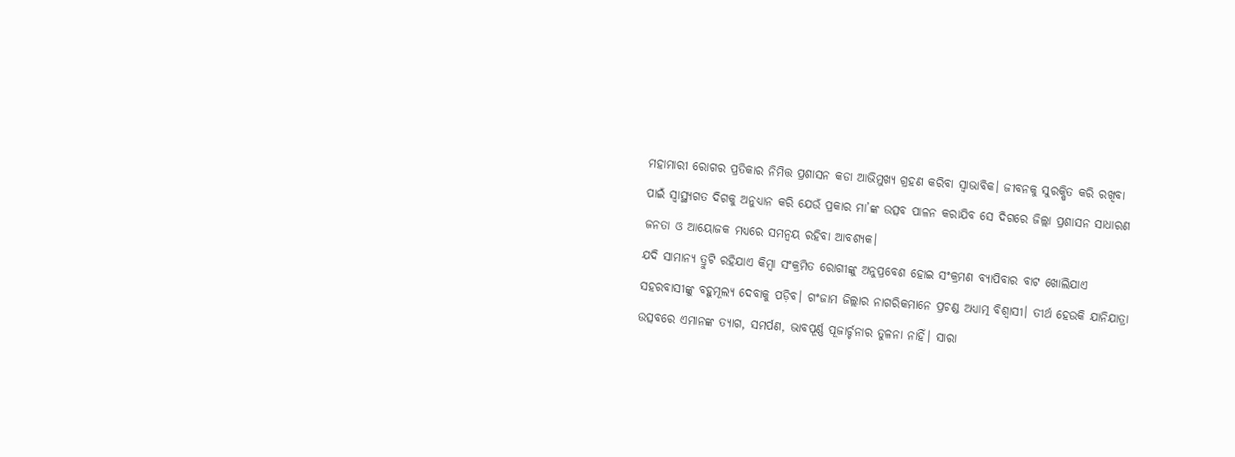ମହାମାରୀ ରୋଗର ପ୍ରତିକାର ନିମିତ୍ତ ପ୍ରଶାସନ କଡା ଆଭିମୁଖ୍ୟ ଗ୍ରହଣ କରିବା ସ୍ୱାଭାବିକ। ଜୀବନକୁ ସୁରକ୍ଷିତ କରି ରଖିବା ପାଇଁ ସ୍ୱାସ୍ଥ୍ୟଗତ ଦିଗକୁ ଅନୁଧ୍ୟାନ କରି ଯେଉଁ ପ୍ରକାର ମା’ଙ୍କ ଉତ୍ସବ ପାଳନ କରାଯିବ ସେ ଦିଗରେ ଜିଲ୍ଲା ପ୍ରଶାସନ ସାଧାରଣ ଜନତା ଓ ଆୟୋଜକ ମଧ୍ୟରେ ସମନ୍ୱୟ ରହିବା ଆବଶ୍ୟକ।
ଯଦି ସାମାନ୍ୟ ତ୍ରୁଟି ରହିଯାଏ କିମ୍ବା ସଂକ୍ରମିତ ରୋଗୀଙ୍କୁ ଅନୁପ୍ରବେଶ ହୋଇ ସଂକ୍ରମଣ ବ୍ୟାପିବାର ବାଟ ଖୋଲିଯାଏ ସହରବାସୀଙ୍କୁ ବହୁମୂଲ୍ୟ ଦେବାକୁ ପଡ଼ିବ। ଗଂଜାମ ଜିଲ୍ଲାର ନାଗରିକମାନେ ପ୍ରଚଣ୍ଡ ଅଧ୍ୟାତ୍ମ ବିଶ୍ୱାସୀ। ତୀର୍ଥ ହେଉକି ଯାନିଯାତ୍ରା ଉତ୍ସବରେ ଏମାନଙ୍କ ତ୍ୟାଗ, ସମର୍ପଣ, ଭାବପୂର୍ଣ୍ଣ ପୂଜାର୍ଚ୍ଚନାର ତୁଳନା ନାହିଁ। ସାରା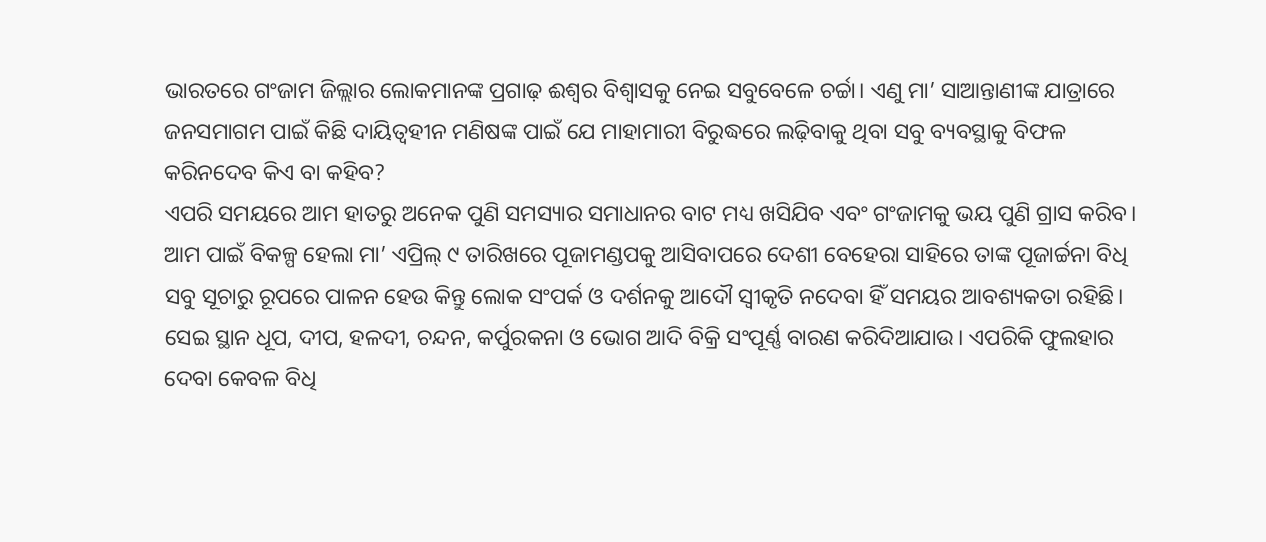ଭାରତରେ ଗଂଜାମ ଜିଲ୍ଲାର ଲୋକମାନଙ୍କ ପ୍ରଗାଢ଼ ଈଶ୍ୱର ବିଶ୍ୱାସକୁ ନେଇ ସବୁବେଳେ ଚର୍ଚ୍ଚା। ଏଣୁ ମା’ ସାଆନ୍ତାଣୀଙ୍କ ଯାତ୍ରାରେ ଜନସମାଗମ ପାଇଁ କିଛି ଦାୟିତ୍ୱହୀନ ମଣିଷଙ୍କ ପାଇଁ ଯେ ମାହାମାରୀ ବିରୁଦ୍ଧରେ ଲଢ଼ିବାକୁ ଥିବା ସବୁ ବ୍ୟବସ୍ଥାକୁ ବିଫଳ କରିନଦେବ କିଏ ବା କହିବ?
ଏପରି ସମୟରେ ଆମ ହାତରୁ ଅନେକ ପୁଣି ସମସ୍ୟାର ସମାଧାନର ବାଟ ମଧ୍ୟ ଖସିଯିବ ଏବଂ ଗଂଜାମକୁ ଭୟ ପୁଣି ଗ୍ରାସ କରିବ। ଆମ ପାଇଁ ବିକଳ୍ପ ହେଲା ମା’ ଏପ୍ରିଲ୍ ୯ ତାରିଖରେ ପୂଜାମଣ୍ଡପକୁ ଆସିବାପରେ ଦେଶୀ ବେହେରା ସାହିରେ ତାଙ୍କ ପୂଜାର୍ଚ୍ଚନା ବିଧି ସବୁ ସୂଚାରୁ ରୂପରେ ପାଳନ ହେଉ କିନ୍ତୁ ଲୋକ ସଂପର୍କ ଓ ଦର୍ଶନକୁ ଆଦୌ ସ୍ୱୀକୃତି ନଦେବା ହିଁ ସମୟର ଆବଶ୍ୟକତା ରହିଛି। ସେଇ ସ୍ଥାନ ଧୂପ, ଦୀପ, ହଳଦୀ, ଚନ୍ଦନ, କର୍ପୁରକନା ଓ ଭୋଗ ଆଦି ବିକ୍ରି ସଂପୂର୍ଣ୍ଣ ବାରଣ କରିଦିଆଯାଉ। ଏପରିକି ଫୁଲହାର ଦେବା କେବଳ ବିଧି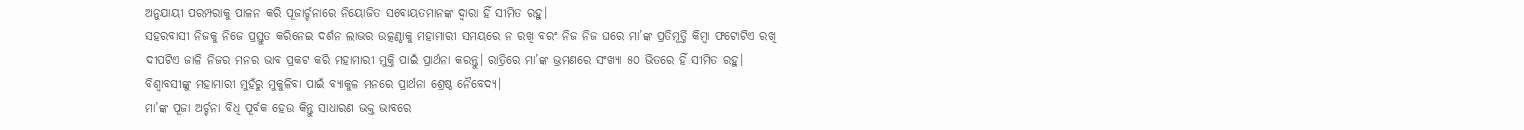ଅନୁଯାୟୀ ପରମ୍ପରାକୁ ପାଳନ କରି ପୂଜାର୍ଚ୍ଚନାରେ ନିୟୋଜିତ ସବୋୟତମାନଙ୍କ ଦ୍ୱାରା ହିଁ ସୀମିତ ରହୁ।
ସହରବାସୀ ନିଜକୁ ନିଜେ ପ୍ରସ୍ତୁତ କରିନେଇ ଦର୍ଶନ ଲାଭର ଉତ୍କଣ୍ଠାକୁ ମହାମାରୀ ସମୟରେ ନ ରଖି ବରଂ ନିଜ ନିଜ ଘରେ ମା’ଙ୍କ ପ୍ରତିମୂର୍ତ୍ତି କିମ୍ବା ଫଟୋଟିଏ ରଖି ଦୀପଟିଏ ଜାଳି ନିଜର ମନର ଭାବ ପ୍ରକଟ କରି ମହାମାରୀ ମୁକ୍ତି ପାଇଁ ପ୍ରାର୍ଥନା କରନ୍ତୁ। ରାତ୍ରିରେ ମା’ଙ୍କ ଭ୍ରମଣରେ ସଂଖ୍ୟା ୫୦ ଭିତରେ ହିଁ ସୀମିତ ରହୁ। ବିଶ୍ୱାବସୀଙ୍କୁ ମହାମାରୀ ମୁହଁରୁ ମୁକୁଳିବା ପାଇଁ ବ୍ୟାକୁଳ ମନରେ ପ୍ରାର୍ଥନା ଶ୍ରେଷ୍ଠ ନୈବେଦ୍ୟ।
ମା’ଙ୍କ ପୂଜା ଅର୍ଚ୍ଚନା ବିଧି ପୂର୍ବକ ହେଉ କିନ୍ତୁ ସାଧାରଣ ଭକ୍ତ ଭାବରେ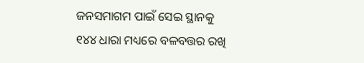ଜନସମାଗମ ପାଇଁ ସେଇ ସ୍ଥାନକୁ ୧୪୪ ଧାରା ମଧ୍ୟରେ ବଳବତ୍ତର ରଖି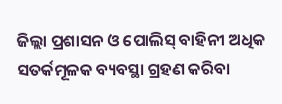ଜିଲ୍ଲା ପ୍ରଶାସନ ଓ ପୋଲିସ୍ ବାହିନୀ ଅଧିକ ସତର୍କମୂଳକ ବ୍ୟବସ୍ଥା ଗ୍ରହଣ କରିବା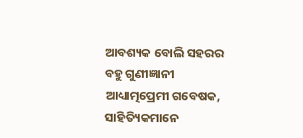ଆବଶ୍ୟକ ବୋଲି ସହରର ବହୁ ଗୁଣୀଜ୍ଞାନୀ ଆଧ୍ୟାତ୍ମପ୍ରେମୀ ଗବେଷକ, ସାହିତ୍ୟିକମାନେ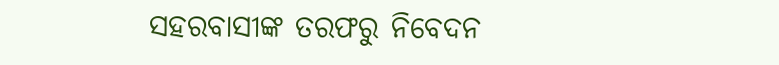ସହରବାସୀଙ୍କ ତରଫରୁ ନିବେଦନ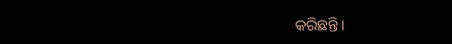କରିଛନ୍ତି।